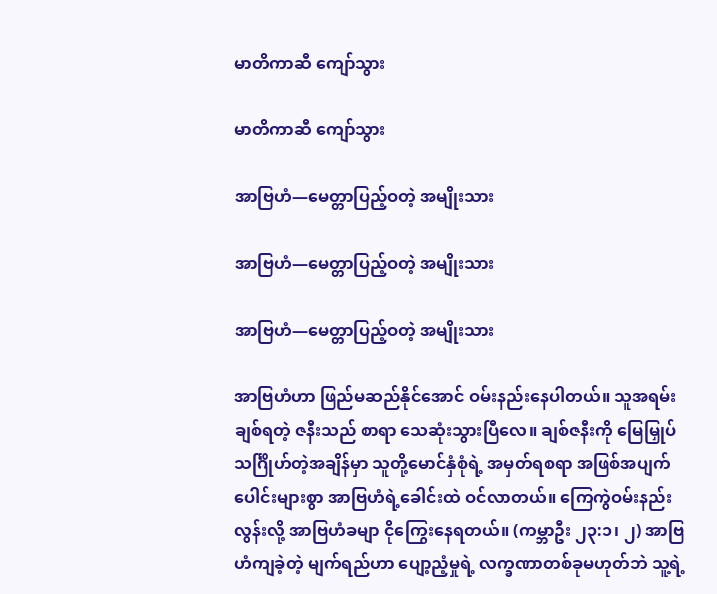မာတိကာဆီ ကျော်သွား

မာတိကာဆီ ကျော်သွား

အာဗြဟံ—မေတ္တာပြည့်ဝတဲ့ အမျိုးသား

အာဗြဟံ—မေတ္တာပြည့်ဝတဲ့ အမျိုးသား

အာဗြဟံ—မေတ္တာပြည့်ဝတဲ့ အမျိုးသား

အာဗြဟံဟာ ဖြည်မဆည်နိုင်အောင် ဝမ်းနည်းနေပါတယ်။ သူအရမ်းချစ်ရတဲ့ ဇနီးသည် စာရာ သေဆုံးသွားပြီလေ။ ချစ်ဇနီးကို မြေမြှုပ်သင်္ဂြိုဟ်တဲ့အချိန်မှာ သူတို့မောင်နှံစုံရဲ့ အမှတ်ရစရာ အဖြစ်အပျက်ပေါင်းများစွာ အာဗြဟံရဲ့ခေါင်းထဲ ဝင်လာတယ်။ ကြေကွဲဝမ်းနည်းလွန်းလို့ အာဗြဟံခမျာ ငိုကြွေးနေရတယ်။ (ကမ္ဘာဦး ၂၃:၁၊ ၂) အာဗြဟံကျခဲ့တဲ့ မျက်ရည်ဟာ ပျော့ညံ့မှုရဲ့ လက္ခဏာတစ်ခုမဟုတ်ဘဲ သူ့ရဲ့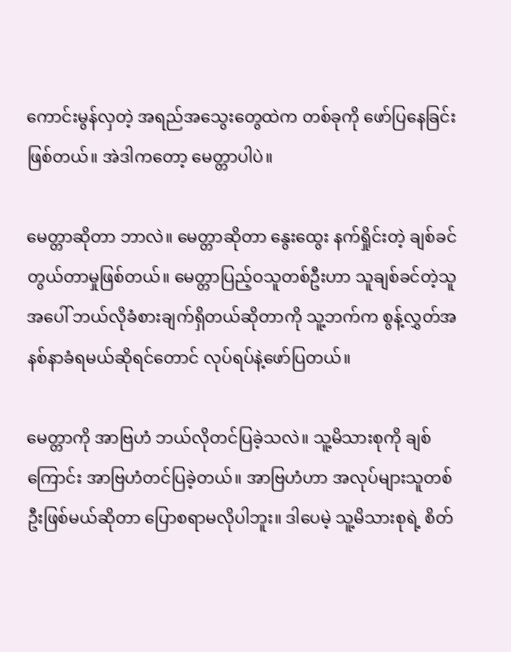ကောင်းမွန်လှတဲ့ အရည်အသွေးတွေထဲက တစ်ခုကို ဖော်ပြနေခြင်း ဖြစ်တယ်။ အဲဒါကတော့ မေတ္တာပါပဲ။

မေတ္တာဆိုတာ ဘာလဲ။ မေတ္တာဆိုတာ နွေးထွေး နက်ရှိုင်းတဲ့ ချစ်ခင်တွယ်တာမှုဖြစ်တယ်။ မေတ္တာပြည့်ဝသူတစ်ဦးဟာ သူချစ်ခင်တဲ့သူအပေါ် ဘယ်လိုခံစားချက်ရှိတယ်ဆိုတာကို သူ့ဘက်က စွန့်လွှတ်အနစ်နာခံရမယ်ဆိုရင်တောင် လုပ်ရပ်နဲ့ဖော်ပြတယ်။

မေတ္တာကို အာဗြဟံ ဘယ်လိုတင်ပြခဲ့သလဲ။ သူ့မိသားစုကို ချစ်ကြောင်း အာဗြဟံတင်ပြခဲ့တယ်။ အာဗြဟံဟာ အလုပ်များသူတစ်ဦးဖြစ်မယ်ဆိုတာ ပြောစရာမလိုပါဘူး။ ဒါပေမဲ့ သူ့မိသားစုရဲ့ စိတ်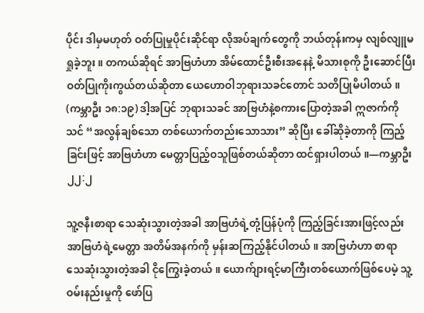ပိုင်း ဒါမှမဟုတ် ဝတ်ပြုမှုပိုင်းဆိုင်ရာ လိုအပ်ချက်တွေကို ဘယ်တုန်းကမှ လျစ်လျူမရှုခဲ့ဘူး။ တကယ်ဆိုရင် အာဗြဟံဟာ အိမ်ထောင်ဦးစီးအနေနဲ့ မိသားစုကို ဦးဆောင်ပြီး ဝတ်ပြုကိုးကွယ်တယ်ဆိုတာ ယေဟောဝါဘုရားသခင်တောင် သတိပြုမိပါတယ်။ (ကမ္ဘာဦး ၁၈:၁၉) ဒါ့အပြင် ဘုရားသခင် အာဗြဟံနဲ့စကားပြောတဲ့အခါ ဣဇာက်ကို သင် “အလွန်ချစ်သော တစ်ယောက်တည်းသောသား” ဆိုပြီး ခေါ်ဆိုခဲ့တာကို ကြည့်ခြင်းဖြင့် အာဗြဟံဟာ မေတ္တာပြည့်ဝသူဖြစ်တယ်ဆိုတာ ထင်ရှားပါတယ်။—ကမ္ဘာဦး ၂၂:၂

သူ့ဇနီးစာရာ သေဆုံးသွားတဲ့အခါ အာဗြဟံရဲ့တုံ့ပြန်ပုံကို ကြည့်ခြင်းအားဖြင့်လည်း အာဗြဟံရဲ့မေတ္တာ အတိမ်အနက်ကို မှန်းဆကြည့်နိုင်ပါတယ်။ အာဗြဟံဟာ စာရာ သေဆုံးသွားတဲ့အခါ ငိုကြွေးခဲ့တယ်။ ယောက်ျားရင့်မာကြီးတစ်ယောက်ဖြစ်ပေမဲ့ သူ့ဝမ်းနည်းမှုကို ဖော်ပြ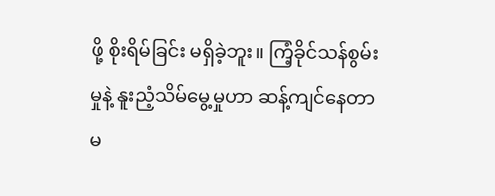ဖို့ စိုးရိမ်ခြင်း မရှိခဲ့ဘူး။ ကြံ့ခိုင်သန်စွမ်းမှုနဲ့ နူးညံ့သိမ်မွေ့မှုဟာ ဆန့်ကျင်နေတာမ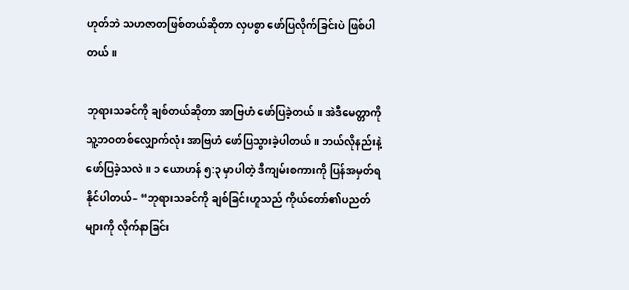ဟုတ်ဘဲ သဟဇာတဖြစ်တယ်ဆိုတာ လှပစွာ ဖော်ပြလိုက်ခြင်းပဲ ဖြစ်ပါတယ်။

ဘုရားသခင်ကို ချစ်တယ်ဆိုတာ အာဗြဟံ ဖော်ပြခဲ့တယ်။ အဲဒီမေတ္တာကို သူ့ဘဝတစ်လျှောက်လုံး အာဗြဟံ ဖော်ပြသွားခဲ့ပါတယ်။ ဘယ်လိုနည်းနဲ့ ဖော်ပြခဲ့သလဲ။ ၁ ယောဟန် ၅:၃ မှာပါတဲ့ ဒီကျမ်းစကားကို ပြန်အမှတ်ရနိုင်ပါတယ်– “ဘုရားသခင်ကို ချစ်ခြင်းဟူသည် ကိုယ်တော်၏ပညတ်များကို လိုက်နာခြင်း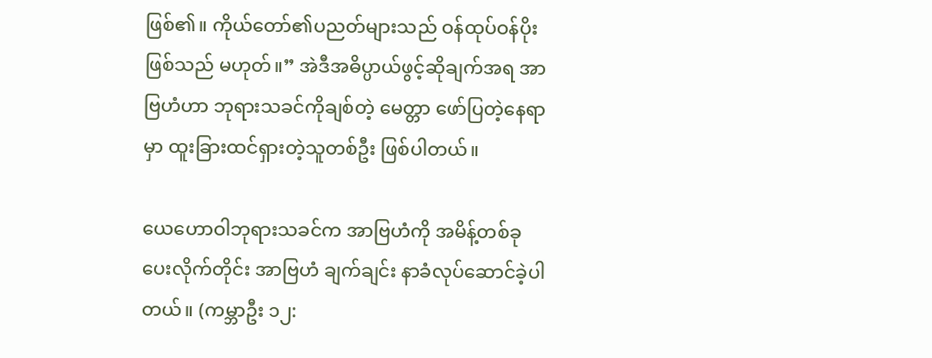ဖြစ်၏။ ကိုယ်တော်၏ပညတ်များသည် ဝန်ထုပ်ဝန်ပိုးဖြစ်သည် မဟုတ်။” အဲဒီအဓိပ္ပာယ်ဖွင့်ဆိုချက်အရ အာဗြဟံဟာ ဘုရားသခင်ကိုချစ်တဲ့ မေတ္တာ ဖော်ပြတဲ့နေရာမှာ ထူးခြားထင်ရှားတဲ့သူတစ်ဦး ဖြစ်ပါတယ်။

ယေဟောဝါဘုရားသခင်က အာဗြဟံကို အမိန့်တစ်ခုပေးလိုက်တိုင်း အာဗြဟံ ချက်ချင်း နာခံလုပ်ဆောင်ခဲ့ပါတယ်။ (ကမ္ဘာဦး ၁၂: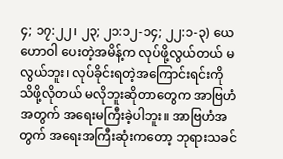၄; ၁၇:၂၂၊ ၂၃; ၂၁:၁၂-၁၄; ၂၂:၁-၃) ယေဟောဝါ ပေးတဲ့အမိန့်က လုပ်ဖို့လွယ်တယ် မလွယ်ဘူး၊ လုပ်ခိုင်းရတဲ့အကြောင်းရင်းကို သိဖို့လိုတယ် မလိုဘူးဆိုတာတွေက အာဗြဟံအတွက် အရေးမကြီးခဲ့ပါဘူး။ အာဗြဟံအတွက် အရေးအကြီးဆုံးကတော့ ဘုရားသခင်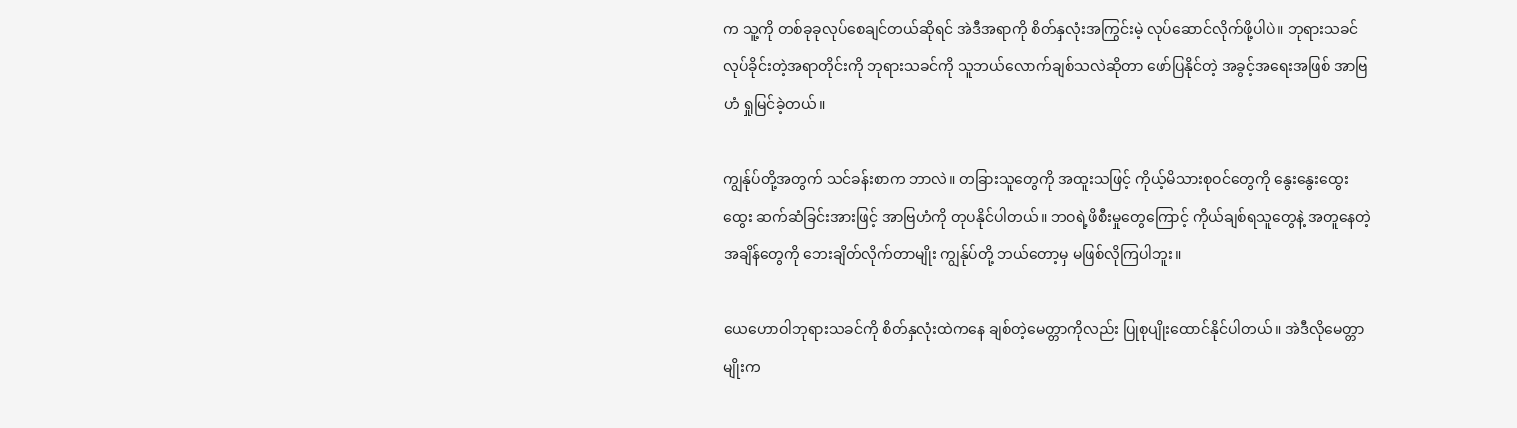က သူ့ကို တစ်ခုခုလုပ်စေချင်တယ်ဆိုရင် အဲဒီအရာကို စိတ်နှလုံးအကြွင်းမဲ့ လုပ်ဆောင်လိုက်ဖို့ပါပဲ။ ဘုရားသခင် လုပ်ခိုင်းတဲ့အရာတိုင်းကို ဘုရားသခင်ကို သူဘယ်လောက်ချစ်သလဲဆိုတာ ဖော်ပြနိုင်တဲ့ အခွင့်အရေးအဖြစ် အာဗြဟံ ရှုမြင်ခဲ့တယ်။

ကျွန်ုပ်တို့အတွက် သင်ခန်းစာက ဘာလဲ။ တခြားသူတွေကို အထူးသဖြင့် ကိုယ့်မိသားစုဝင်တွေကို နွေးနွေးထွေးထွေး ဆက်ဆံခြင်းအားဖြင့် အာဗြဟံကို တုပနိုင်ပါတယ်။ ဘဝရဲ့ဖိစီးမှုတွေကြောင့် ကိုယ်ချစ်ရသူတွေနဲ့ အတူနေတဲ့အချိန်တွေကို ဘေးချိတ်လိုက်တာမျိုး ကျွန်ုပ်တို့ ဘယ်တော့မှ မဖြစ်လိုကြပါဘူး။

ယေဟောဝါဘုရားသခင်ကို စိတ်နှလုံးထဲကနေ ချစ်တဲ့မေတ္တာကိုလည်း ပြုစုပျိုးထောင်နိုင်ပါတယ်။ အဲဒီလိုမေတ္တာမျိုးက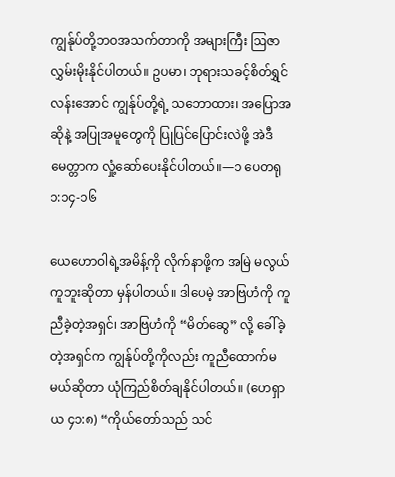ကျွန်ုပ်တို့ဘဝအသက်တာကို အများကြီး ဩဇာလွှမ်းမိုးနိုင်ပါတယ်။ ဥပမာ၊ ဘုရားသခင့်စိတ်ရွှင်လန်းအောင် ကျွန်ုပ်တို့ရဲ့ သဘောထား၊ အပြောအဆိုနဲ့ အပြုအမူတွေကို ပြုပြင်ပြောင်းလဲဖို့ အဲဒီမေတ္တာက လှုံ့ဆော်ပေးနိုင်ပါတယ်။—၁ ပေတရု ၁:၁၄-၁၆

ယေဟောဝါရဲ့အမိန့်ကို လိုက်နာဖို့က အမြဲ မလွယ်ကူဘူးဆိုတာ မှန်ပါတယ်။ ဒါပေမဲ့ အာဗြဟံကို ကူညီခဲ့တဲ့အရှင်၊ အာဗြဟံကို “မိတ်ဆွေ” လို့ ခေါ်ခဲ့တဲ့အရှင်က ကျွန်ုပ်တို့ကိုလည်း ကူညီထောက်မမယ်ဆိုတာ ယုံကြည်စိတ်ချနိုင်ပါတယ်။ (ဟေရှာယ ၄၁:၈) “ကိုယ်တော်သည် သင်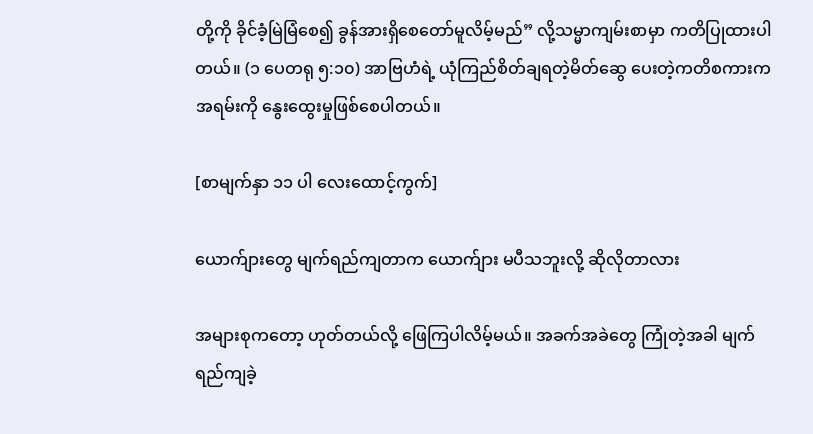တို့ကို ခိုင်ခံ့မြဲမြံစေ၍ ခွန်အားရှိစေတော်မူလိမ့်မည်” လို့သမ္မာကျမ်းစာမှာ ကတိပြုထားပါတယ်။ (၁ ပေတရု ၅:၁၀) အာဗြဟံရဲ့ ယုံကြည်စိတ်ချရတဲ့မိတ်ဆွေ ပေးတဲ့ကတိစကားက အရမ်းကို နွေးထွေးမှုဖြစ်စေပါတယ်။

[စာမျက်နှာ ၁၁ ပါ လေးထောင့်ကွက်]

ယောက်ျားတွေ မျက်ရည်ကျတာက ယောက်ျား မပီသဘူးလို့ ဆိုလိုတာလား

အများစုကတော့ ဟုတ်တယ်လို့ ဖြေကြပါလိမ့်မယ်။ အခက်အခဲတွေ ကြုံတဲ့အခါ မျက်ရည်ကျခဲ့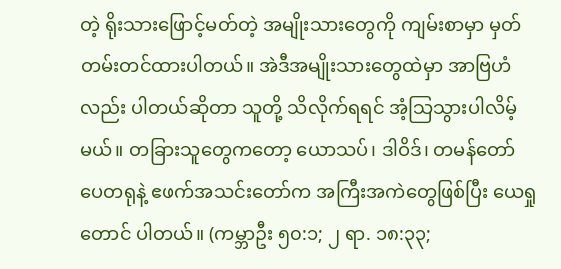တဲ့ ရိုးသားဖြောင့်မတ်တဲ့ အမျိုးသားတွေကို ကျမ်းစာမှာ မှတ်တမ်းတင်ထားပါတယ်။ အဲဒီအမျိုးသားတွေထဲမှာ အာဗြဟံလည်း ပါတယ်ဆိုတာ သူတို့ သိလိုက်ရရင် အံ့သြသွားပါလိမ့်မယ်။ တခြားသူတွေကတော့ ယောသပ်၊ ဒါဝိဒ်၊ တမန်တော် ပေတရုနဲ့ ဧဖက်အသင်းတော်က အကြီးအကဲတွေဖြစ်ပြီး ယေရှုတောင် ပါတယ်။ (ကမ္ဘာဦး ၅၀:၁; ၂ ရာ. ၁၈:၃၃;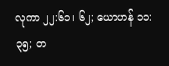လုကာ ၂၂:၆၁၊ ၆၂; ယောဟန် ၁၁:၃၅; တ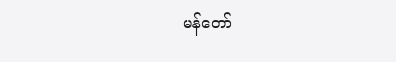မန်တော်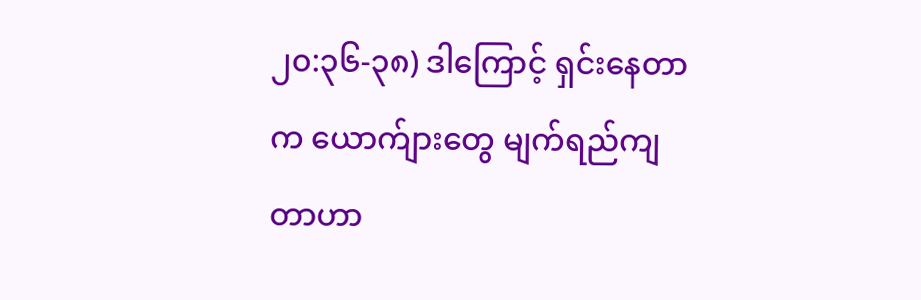၂၀:၃၆-၃၈) ဒါကြောင့် ရှင်းနေတာက ယောက်ျားတွေ မျက်ရည်ကျတာဟာ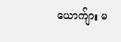ယောက်ျား မ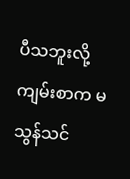ပီသဘူးလို့ ကျမ်းစာက မသွန်သင်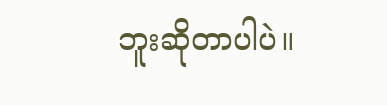ဘူးဆိုတာပါပဲ။